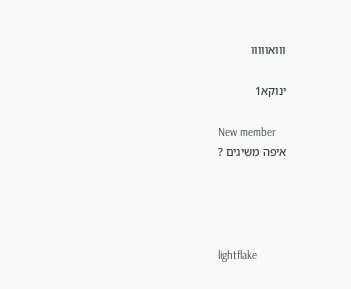ווואווווו

ינוקא1

New member
איפה משיגים ?




lightflake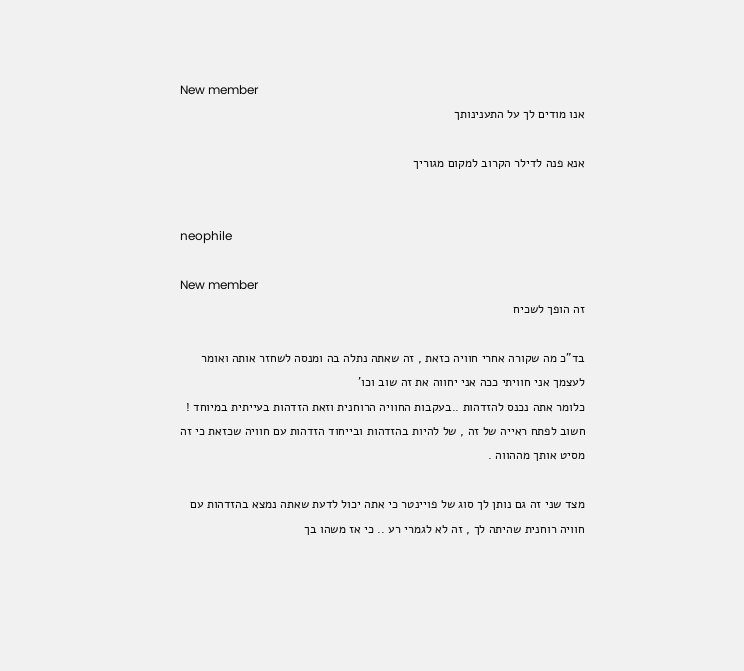New member
אנו מודים לך על התענינותך

אנא פנה לדילר הקרוב למקום מגוריך


neophile

New member
זה הופך לשכיח

בד"כ מה שקורה אחרי חוויה כזאת , זה שאתה נתלה בה ומנסה לשחזר אותה ואומר לעצמך אני חוויתי ככה אני יחווה את זה שוב וכו'
כלומר אתה נכנס להזדהות ..בעקבות החוויה הרוחנית וזאת הזדהות בעייתית במיוחד !
חשוב לפתח ראייה של זה , של להיות בהזדהות ובייחוד הזדהות עם חוויה שכזאת כי זה מסיט אותך מההווה .

מצד שני זה גם נותן לך סוג של פויינטר כי אתה יכול לדעת שאתה נמצא בהזדהות עם חוויה רוחנית שהיתה לך , זה לא לגמרי רע .. כי אז משהו בך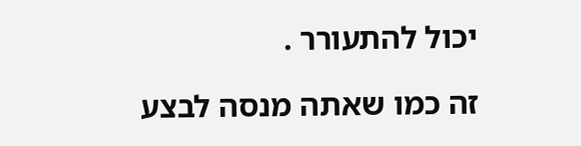יכול להתעורר .

זה כמו שאתה מנסה לבצע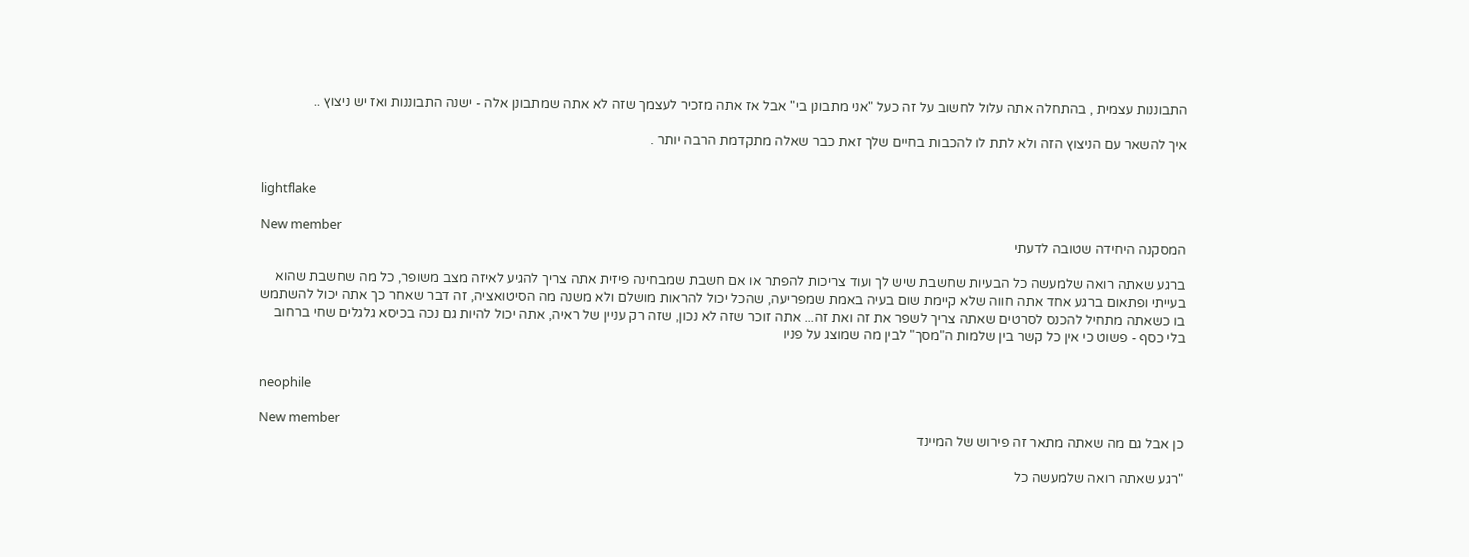התבוננות עצמית , בהתחלה אתה עלול לחשוב על זה כעל "אני מתבונן בי" אבל אז אתה מזכיר לעצמך שזה לא אתה שמתבונן אלה - ישנה התבוננות ואז יש ניצוץ ..

איך להשאר עם הניצוץ הזה ולא לתת לו להכבות בחיים שלך זאת כבר שאלה מתקדמת הרבה יותר .


lightflake

New member
המסקנה היחידה שטובה לדעתי

ברגע שאתה רואה שלמעשה כל הבעיות שחשבת שיש לך ועוד צריכות להפתר או אם חשבת שמבחינה פיזית אתה צריך להגיע לאיזה מצב משופר, כל מה שחשבת שהוא בעייתי ופתאום ברגע אחד אתה חווה שלא קיימת שום בעיה באמת שמפריעה, שהכל יכול להראות מושלם ולא משנה מה הסיטואציה, זה דבר שאחר כך אתה יכול להשתמש בו כשאתה מתחיל להכנס לסרטים שאתה צריך לשפר את זה ואת זה... אתה זוכר שזה לא נכון, שזה רק עניין של ראיה, אתה יכול להיות גם נכה בכיסא גלגלים שחי ברחוב בלי כסף - פשוט כי אין כל קשר בין שלמות ה"מסך" לבין מה שמוצג על פניו


neophile

New member
כן אבל גם מה שאתה מתאר זה פירוש של המיינד

"רגע שאתה רואה שלמעשה כל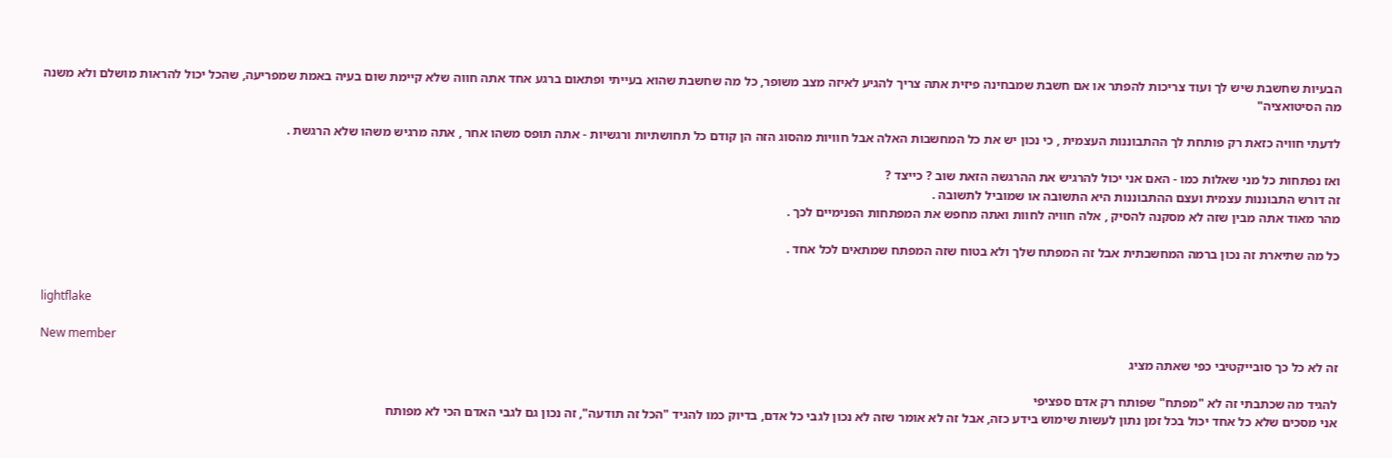הבעיות שחשבת שיש לך ועוד צריכות להפתר או אם חשבת שמבחינה פיזית אתה צריך להגיע לאיזה מצב משופר, כל מה שחשבת שהוא בעייתי ופתאום ברגע אחד אתה חווה שלא קיימת שום בעיה באמת שמפריעה, שהכל יכול להראות מושלם ולא משנה מה הסיטואציה"

לדעתי חוויה כזאת רק פותחת לך ההתבוננות העצמית , כי נכון יש את כל המחשבות האלה אבל חוויות מהסוג הזה הן קודם כל תחושתיות ורגשיות - אתה תופס משהו אחר , אתה מרגיש משהו שלא הרגשת .

ואז נפתחות כל מני שאלות כמו - האם אני יכול להרגיש את ההרגשה הזאת שוב ? כייצד ?
זה דורש התבוננות עצמית ועצם ההתבוננות היא התשובה או שמוביל לתשובה .
מהר מאוד אתה מבין שזה לא מסקנה להסיק , אלה חוויה לחוות ואתה מחפש את המפתחות הפנימיים לכך .

כל מה שתיארת זה נכון ברמה המחשבתית אבל זה המפתח שלך ולא בטוח שזה המפתח שמתאים לכל אחד .


lightflake

New member
זה לא כל כך סובייקטיבי כפי שאתה מציג

להגיד מה שכתבתי זה לא "מפתח" שפותח רק אדם ספציפי
אני מסכים שלא כל אחד יכול בכל זמן נתון לעשות שימוש בידע כזה, אבל זה לא אומר שזה לא נכון לגבי כל אדם, בדיוק כמו להגיד "הכל זה תודעה", זה נכון גם לגבי האדם הכי לא מפותח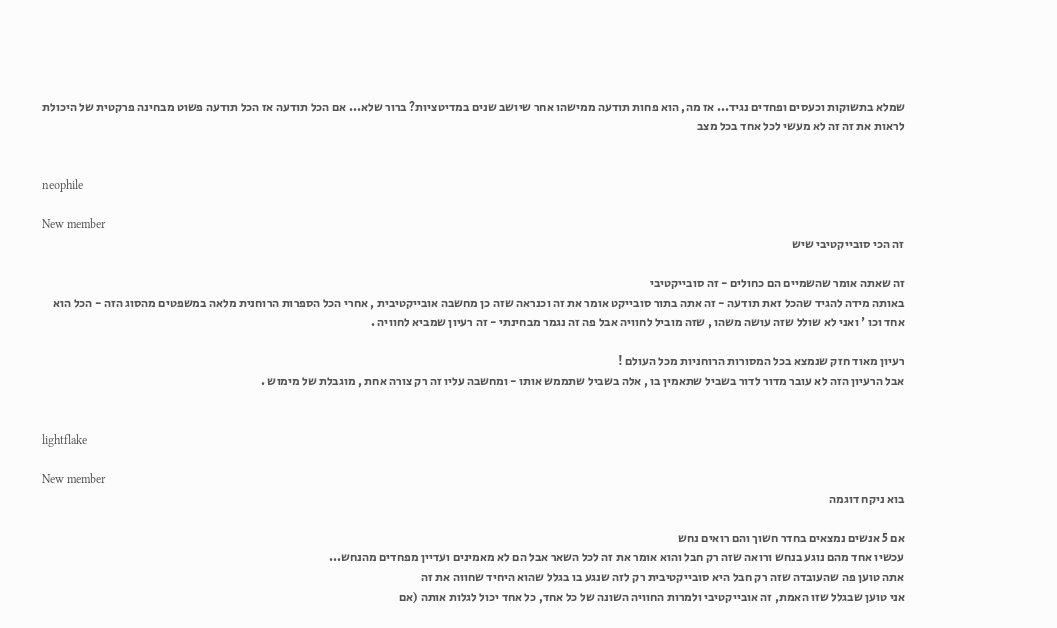שמלא בתשוקות וכעסים ופחדים נגיד... אז מה, הוא פחות תודעה ממישהו אחר שיושב שנים במדיטציות? ברור שלא... אם הכל תודעה אז הכל תודעה פשוט מבחינה פרקטית של היכולת לראות את זה זה לא מעשי לכל אחד בכל מצב


neophile

New member
זה הכי סובייקטיבי שיש

זה שאתה אומר שהשמיים הם כחולים - זה סובייקטיבי
באותה מידה להגיד שהכל זאת תודעה - זה אתה בתור סובייקט אומר את זה וכנראה שזה כן מחשבה אובייקטיבית , אחרי הכל הספרות הרוחנית מלאה במשפטים מהסוג הזה - הכל הוא אחד וכו ' ואני לא שולל שזה עושה משהו , שזה מוביל לחוויה אבל פה זה נגמר מבחינתי - זה רעיון שמביא לחוויה .

רעיון מאוד חזק שנמצא בכל המסורות הרוחניות מכל העולם !
אבל הרעיון הזה לא עובר מדור לדור בשביל שתאמין בו , אלה בשביל שתממש אותו - ומחשבה עליו זה רק צורה אחת , מוגבלת של מימוש .


lightflake

New member
בוא ניקח דוגמה

אם 5 אנשים נמצאים בחדר חשוך והם רואים נחש
עכשיו אחד מהם נוגע בנחש ורואה שזה רק חבל והוא אומר את זה לכל השאר אבל הם לא מאמינים ועדיין מפחדים מהנחש...
אתה טוען פה שהעובדה שזה רק חבל היא סובייקטיבית רק לזה שנגע בו בגלל שהוא היחיד שחווה את זה
אני טוען שבגלל שזו האמת, זה אובייקטיבי ולמרות החוויה השונה של כל אחד, כל אחד יכול לגלות אותה (אם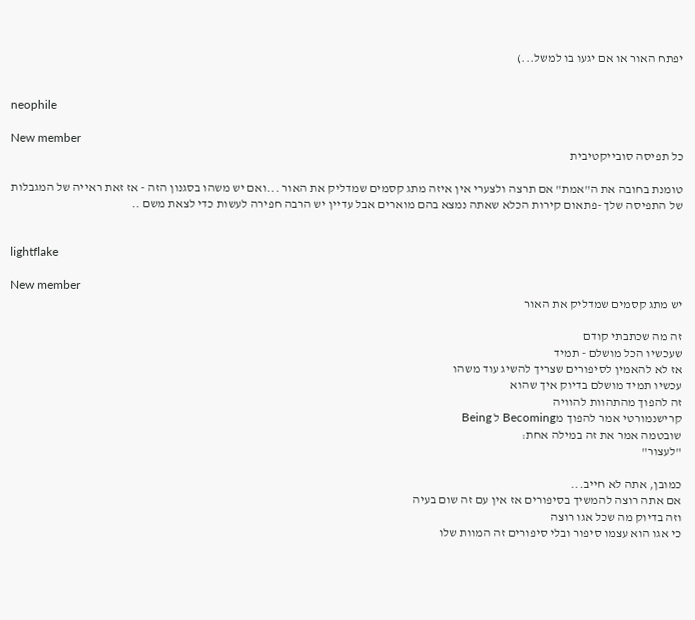יפתח האור או אם יגעו בו למשל...)


neophile

New member
כל תפיסה סובייקטיבית

טומנת בחובה את ה"אמת" אם תרצה ולצערי אין איזה מתג קסמים שמדליק את האור ...ואם יש משהו בסגנון הזה - אז זאת ראייה של המגבלות של התפיסה שלך -פתאום קירות הכלא שאתה נמצא בהם מוארים אבל עדיין יש הרבה חפירה לעשות כדי לצאת משם ..


lightflake

New member
יש מתג קסמים שמדליק את האור

זה מה שכתבתי קודם
שעכשיו הכל מושלם - תמיד
אז לא להאמין לסיפורים שצריך להשיג עוד משהו
עכשיו תמיד מושלם בדיוק איך שהוא
זה להפוך מהתהוות להוויה
קרישנמורטי אמר להפוך מBecoming ל Being
שובטמה אמר את זה במילה אחת:
"לעצור"

כמובן, אתה לא חייב...
אם אתה רוצה להמשיך בסיפורים אז אין עם זה שום בעיה
וזה בדיוק מה שכל אגו רוצה
כי אגו הוא עצמו סיפור ובלי סיפורים זה המוות שלו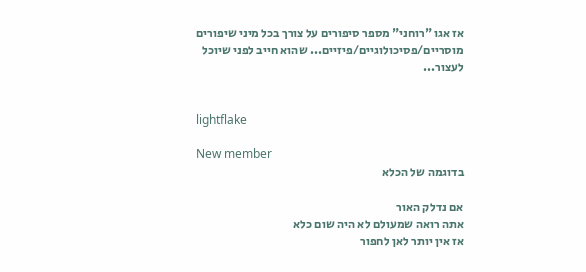אז אגו "רוחני" מספר סיפורים על צורך בכל מיני שיפורים מוסריים/פסיכולוגיים/פיזיים... שהוא חייב לפני שיוכל לעצור...


lightflake

New member
בדוגמה של הכלא

אם נדלק האור
אתה רואה שמעולם לא היה שום כלא
אז אין יותר לאן לחפור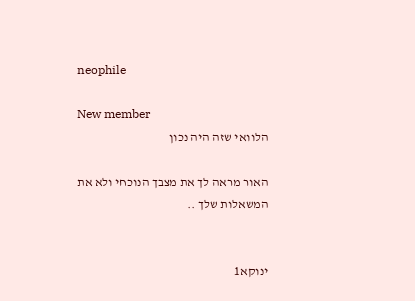neophile

New member
הלוואי שזה היה נכון

האור מראה לך את מצבך הנוכחי ולא את המשאלות שלך ..


ינוקא1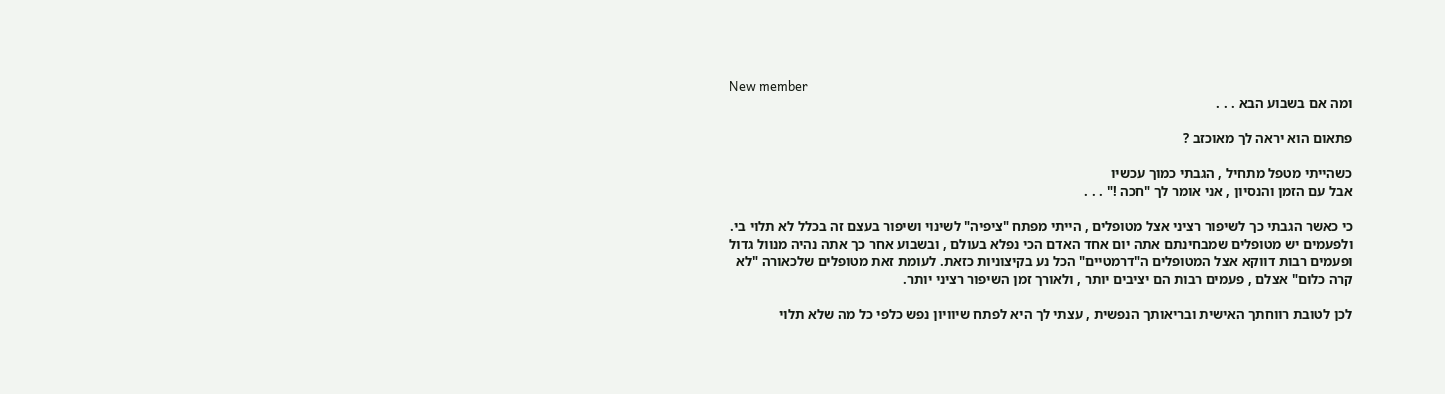New member
ומה אם בשבוע הבא . . .

פתאום הוא יראה לך מאוכזב ?

כשהייתי מטפל מתחיל , הגבתי כמוך עכשיו
אבל עם הזמן והנסיון , אני אומר לך "חכה !" . . .

כי כאשר הגבתי כך לשיפור רציני אצל מטופלים , הייתי מפתח "ציפיה" לשינוי ושיפור בעצם זה בכלל לא תלוי בי. ולפעמים יש מטופלים שמבחינתם אתה יום אחד האדם הכי נפלא בעולם , ובשבוע אחר כך אתה נהיה מנוול גדול
ופעמים רבות דווקא אצל המטופלים ה"דרמטיים" הכל נע בקיצוניות כזאת. לעומת זאת מטופלים שלכאורה "לא קרה כלום" אצלם , פעמים רבות הם יציבים יותר , ולאורך זמן השיפור רציני יותר.

לכן לטובת רווחתך האישית ובריאותך הנפשית , עצתי לך היא לפתח שיוויון נפש כלפי כל מה שלא תלוי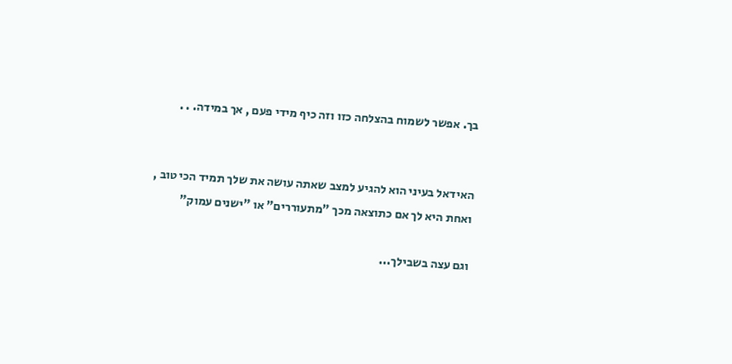בך. אפשר לשמוח בהצלחה כזו וזה כיף מידי פעם , אך במידה. . .


האידאל בעיני הוא להגיע למצב שאתה עושה את שלך תמיד הכי טוב , ואחת היא לך אם כתוצאה מכך "מתעוררים" או "ישנים עמוק"

וגם עצה בשבילך...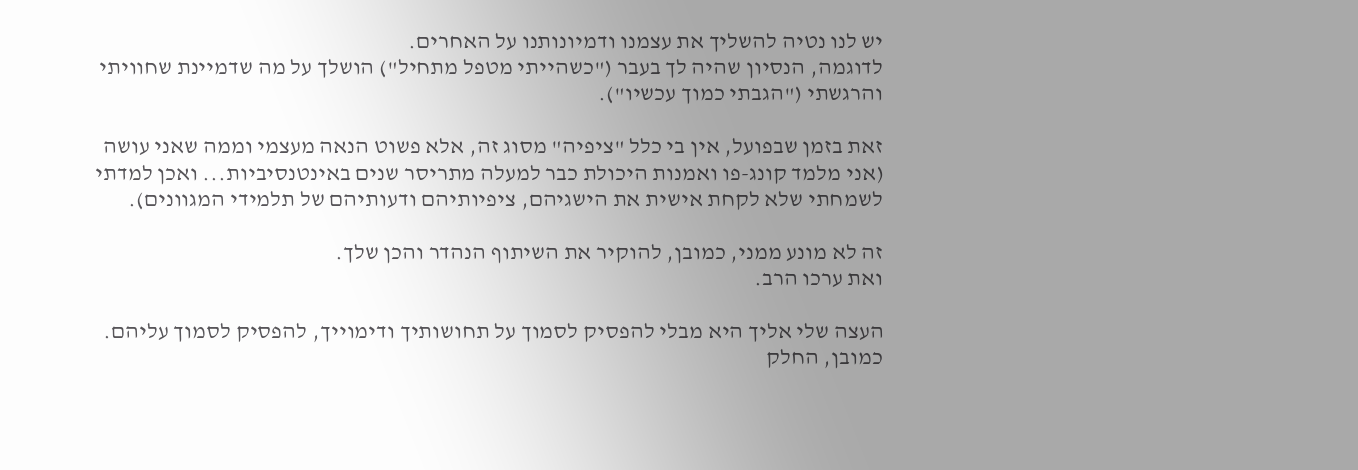יש לנו נטיה להשליך את עצמנו ודמיונותנו על האחרים.
לדוגמה, הנסיון שהיה לך בעבר ("כשהייתי מטפל מתחיל") הושלך על מה שדמיינת שחוויתי והרגשתי ("הגבתי כמוך עכשיו").

זאת בזמן שבפועל, אין בי כלל "ציפיה" מסוג זה, אלא פשוט הנאה מעצמי וממה שאני עושה (אני מלמד קונג-פו ואמנות היכולת כבר למעלה מתריסר שנים באינטנסיביות... ואכן למדתי לשמחתי שלא לקחת אישית את הישגיהם, ציפיותיהם ודעותיהם של תלמידי המגוונים).

זה לא מונע ממני, כמובן, להוקיר את השיתוף הנהדר והכן שלך.
ואת ערכו הרב.

העצה שלי אליך היא מבלי להפסיק לסמוך על תחושותיך ודימוייך, להפסיק לסמוך עליהם.
כמובן, החלק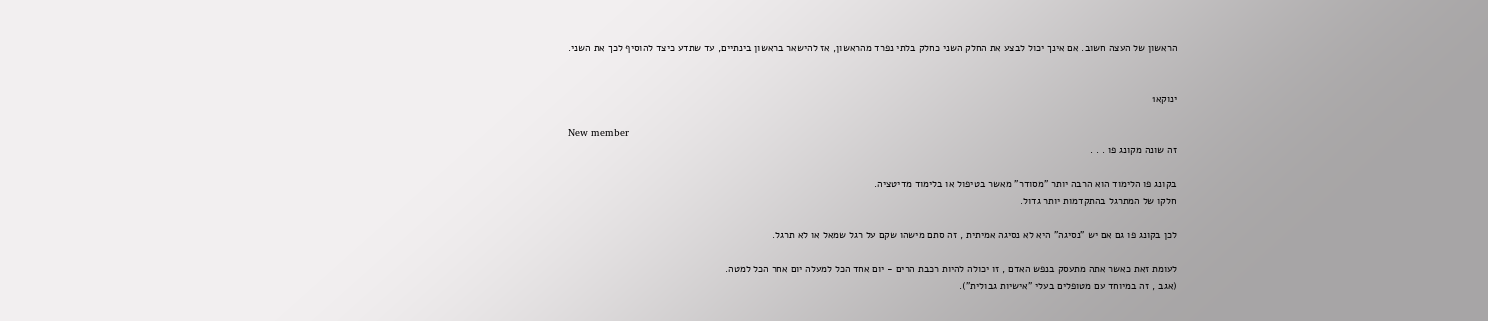הראשון של העצה חשוב. אם אינך יכול לבצע את החלק השני כחלק בלתי נפרד מהראשון, אז להישאר בראשון בינתיים, עד שתדע כיצד להוסיף לכך את השני.


ינוקא1

New member
זה שונה מקונג פו . . .

בקונג פו הלימוד הוא הרבה יותר "מסודר" מאשר בטיפול או בלימוד מדיטציה.
חלקו של המתרגל בהתקדמות יותר גדול.

לכן בקונג פו גם אם יש "נסיגה" היא לא נסיגה אמיתית , זה סתם מישהו שקם על רגל שמאל או לא תרגל.

לעומת זאת כאשר אתה מתעסק בנפש האדם , זו יכולה להיות רכבת הרים - יום אחד הכל למעלה יום אחר הכל למטה.
(אגב , זה במיוחד עם מטופלים בעלי "אישיות גבולית").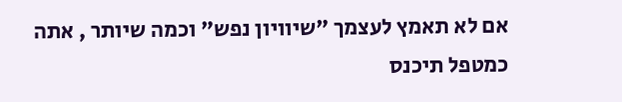אם לא תאמץ לעצמך "שיוויון נפש" וכמה שיותר , אתה כמטפל תיכנס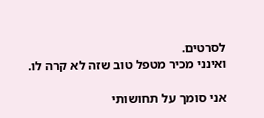לסרטים.
ואינני מכיר מטפל טוב שזה לא קרה לו.

אני סומך על תחושותי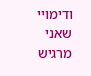ודימויי שאני מרגיש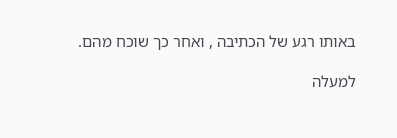באותו רגע של הכתיבה , ואחר כך שוכח מהם.

למעלה